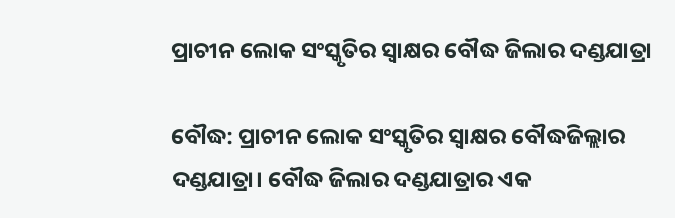ପ୍ରାଚୀନ ଲୋକ ସଂସ୍କୃତିର ସ୍ୱାକ୍ଷର ବୌଦ୍ଧ ଜିଲାର ଦଣ୍ଡଯାତ୍ରା

ବୌଦ୍ଧ: ପ୍ରାଚୀନ ଲୋକ ସଂସ୍କୃତିର ସ୍ୱାକ୍ଷର ବୌଦ୍ଧଜିଲ୍ଲାର ଦଣ୍ଡଯାତ୍ରା। ବୌଦ୍ଧ ଜିଲାର ଦଣ୍ଡଯାତ୍ରାର ଏକ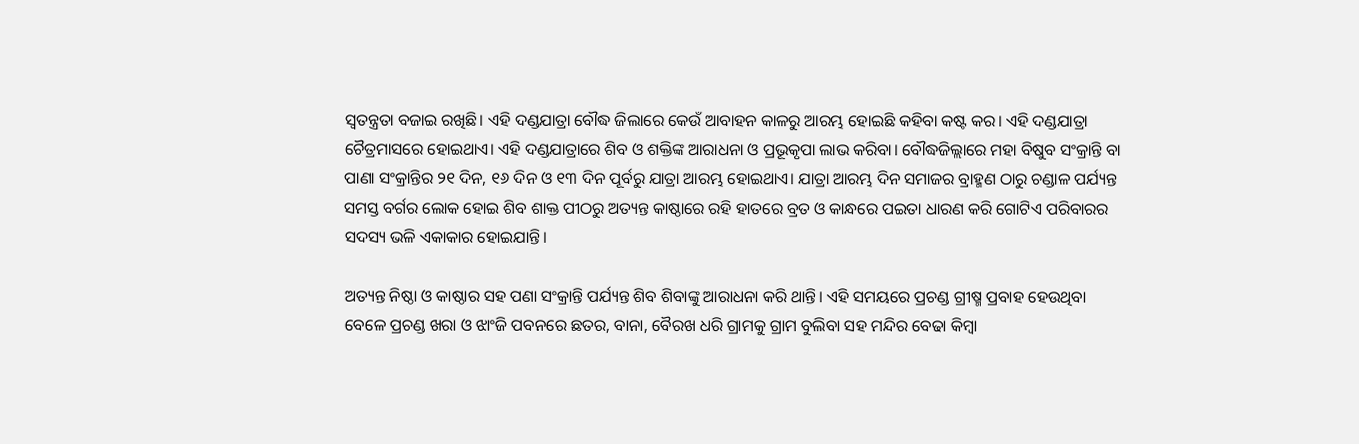ସ୍ୱତନ୍ତ୍ରତା ବଜାଇ ରଖିଛି। ଏହି ଦଣ୍ଡଯାତ୍ରା ବୌଦ୍ଧ ଜିଲାରେ କେଉଁ ଆବାହନ କାଳରୁ ଆରମ୍ଭ ହୋଇଛି କହିବା କଷ୍ଟ କର। ଏହି ଦଣ୍ଡଯାତ୍ରା ଚୈତ୍ରମାସରେ ହୋଇଥାଏ। ଏହି ଦଣ୍ଡଯାତ୍ରାରେ ଶିବ ଓ ଶକ୍ତିଙ୍କ ଆରାଧନା ଓ ପ୍ରଭୂକୃପା ଲାଭ କରିବା। ବୌଦ୍ଧଜିଲ୍ଲାରେ ମହା ବିଷୁବ ସଂକ୍ରାନ୍ତି ବା ପାଣା ସଂକ୍ରାନ୍ତିର ୨୧ ଦିନ, ୧୬ ଦିନ ଓ ୧୩ ଦିନ ପୂର୍ବରୁ ଯାତ୍ରା ଆରମ୍ଭ ହୋଇଥାଏ। ଯାତ୍ରା ଆରମ୍ଭ ଦିନ ସମାଜର ବ୍ରାହ୍ମଣ ଠାରୁ ଚଣ୍ଡାଳ ପର୍ଯ୍ୟନ୍ତ ସମସ୍ତ ବର୍ଗର ଲୋକ ହୋଇ ଶିବ ଶାକ୍ତ ପୀଠରୁ ଅତ୍ୟନ୍ତ କାଷ୍ଠାରେ ରହି ହାତରେ ବ୍ରତ ଓ କାନ୍ଧରେ ପଇତା ଧାରଣ କରି ଗୋଟିଏ ପରିବାରର ସଦସ୍ୟ ଭଳି ଏକାକାର ହୋଇଯାନ୍ତି।

ଅତ୍ୟନ୍ତ ନିଷ୍ଠା ଓ କାଷ୍ଠାର ସହ ପଣା ସଂକ୍ରାନ୍ତି ପର୍ଯ୍ୟନ୍ତ ଶିବ ଶିବାଙ୍କୁ ଆରାଧନା କରି ଥାନ୍ତି। ଏହି ସମୟରେ ପ୍ରଚଣ୍ଡ ଗ୍ରୀଷ୍ମ ପ୍ରବାହ ହେଉଥିବା ବେଳେ ପ୍ରଚଣ୍ଡ ଖରା ଓ ଝାଂଜି ପବନରେ ଛତର, ବାନା, ବୈରଖ ଧରି ଗ୍ରାମକୁ ଗ୍ରାମ ବୁଲିବା ସହ ମନ୍ଦିର ବେଢା କିମ୍ବା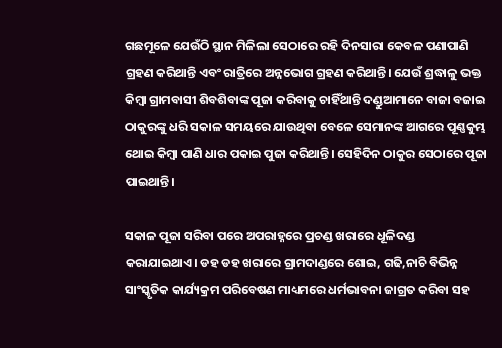ଗଛମୂଳେ ଯେଉଁଠି ସ୍ଥାନ ମିଳିଲା ସେଠାରେ ରହି ଦିନସାରା କେବଳ ପଣାପାଣି ଗ୍ରହଣ କରିଥାନ୍ତି ଏବଂ ରାତ୍ରିରେ ଅନ୍ନଭୋଗ ଗ୍ରହଣ କରିଥାନ୍ତି। ଯେଉଁ ଶ୍ରଦ୍ଧାଳୁ ଭକ୍ତ କିମ୍ବା ଗ୍ରାମବାସୀ ଶିବଶିବାଙ୍କ ପୂଜା କରିବାକୁ ଚାହିଁଥାନ୍ତି ଦଣ୍ଡୁଆମାନେ ବାଜା ବଜାଇ ଠାକୁରଙ୍କୁ ଧରି ସକାଳ ସମୟରେ ଯାଉଥିବା ବେଳେ ସେମାନଙ୍କ ଆଗରେ ପୂଣ୍ଣକୁମ୍ଭ ଥୋଇ କିମ୍ବା ପାଣି ଧାର ପକାଇ ପୁଜା କରିଥାନ୍ତି। ସେହିଦିନ ଠାକୁର ସେଠାରେ ପୂଜା ପାଇଥାନ୍ତି।

ସକାଳ ପୂଜା ସରିବା ପରେ ଅପରାହ୍ନରେ ପ୍ରଚଣ୍ଡ ଖରାରେ ଧୂଳିଦଣ୍ଡ କରାଯାଇଥାଏ। ଡହ ଡହ ଖରାରେ ଗ୍ରାମଦାଣ୍ଡରେ ଶୋଇ, ଗଢି,ନାଚି ବିଭିନ୍ନ ସାଂସ୍କୃତିକ କାର୍ଯ୍ୟକ୍ରମ ପରିବେଷଣ ମାଧ୍ୟମରେ ଧର୍ମଭାବନା ଜାଗ୍ରତ କରିବା ସହ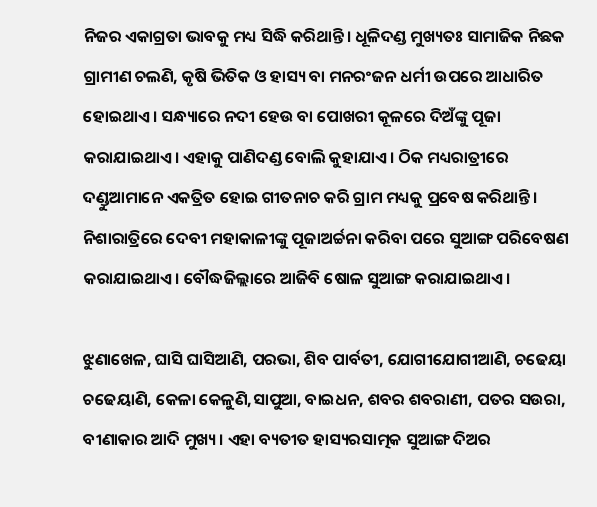ନିଜର ଏକାଗ୍ରତା ଭାବକୁ ମଧ୍ୟ ସିଦ୍ଧି କରିଥାନ୍ତି। ଧୂଳିଦଣ୍ଡ ମୁଖ୍ୟତଃ ସାମାଜିକ ନିଛକ ଗ୍ରାମୀଣ ଚଲଣି, କୃଷି ଭିତିକ ଓ ହାସ୍ୟ ବା ମନରଂଜନ ଧର୍ମୀ ଉପରେ ଆଧାରିତ ହୋଇଥାଏ। ସନ୍ଧ୍ୟାରେ ନଦୀ ହେଉ ବା ପୋଖରୀ କୂଳରେ ଦିଅଁଙ୍କୁ ପୂଜା କରାଯାଇଥାଏ। ଏହାକୁ ପାଣିଦଣ୍ଡ ବୋଲି କୁହାଯାଏ। ଠିକ ମଧ୍ୟରାତ୍ରୀରେ ଦଣ୍ଡୁଆମାନେ ଏକତ୍ରିତ ହୋଇ ଗୀତନାଚ କରି ଗ୍ରାମ ମଧ୍ୟକୁ ପ୍ରବେଷ କରିଥାନ୍ତି। ନିଶାରାତ୍ରିରେ ଦେବୀ ମହାକାଳୀଙ୍କୁ ପୂଜାଅର୍ଚ୍ଚନା କରିବା ପରେ ସୁଆଙ୍ଗ ପରିବେଷଣ କରାଯାଇଥାଏ। ବୌଦ୍ଧଜିଲ୍ଲାରେ ଆଜିବି ଷୋଳ ସୁଆଙ୍ଗ କରାଯାଇଥାଏ।

ଝୁଣାଖେଳ, ଘାସି ଘାସିଆଣି, ପରଭା, ଶିବ ପାର୍ବତୀ, ଯୋଗୀଯୋଗୀଆଣି, ଚଢେୟା ଚଢେୟାଣି, କେଳା କେଳୁଣି,ସାପୁଆ, ବାଇଧନ, ଶବର ଶବରାଣୀ, ପତର ସଉରା, ବୀଣାକାର ଆଦି ମୁଖ୍ୟ। ଏହା ବ୍ୟତୀତ ହାସ୍ୟରସାତ୍ମକ ସୁଆଙ୍ଗ ଦିଅର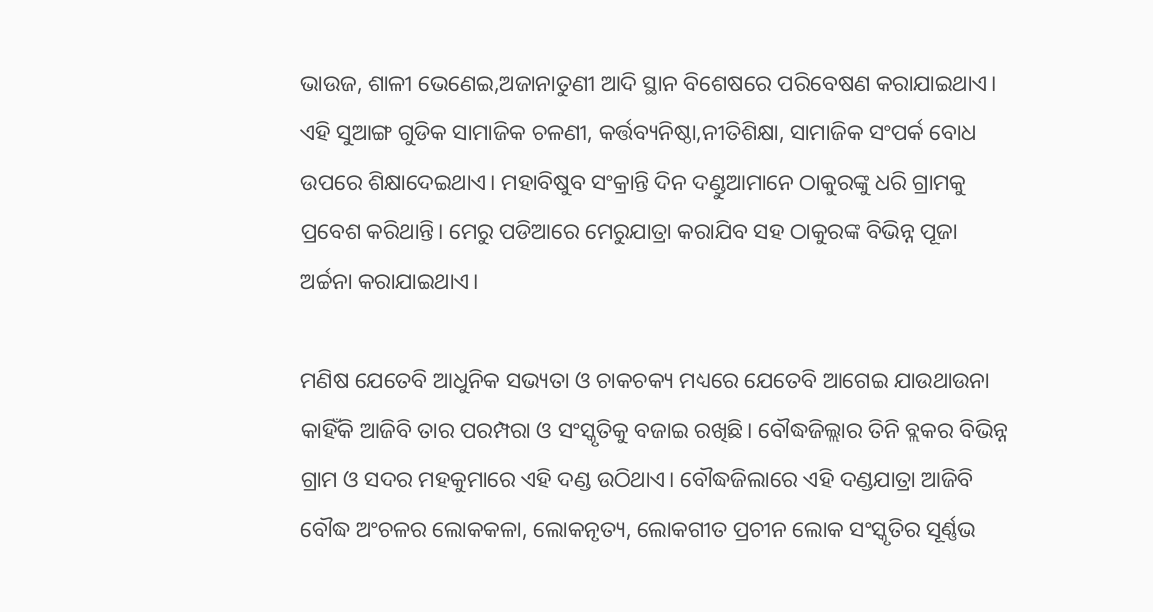ଭାଉଜ, ଶାଳୀ ଭେଣେଇ,ଅଜାନାତୁଣୀ ଆଦି ସ୍ଥାନ ବିଶେଷରେ ପରିବେଷଣ କରାଯାଇଥାଏ। ଏହି ସୁଆଙ୍ଗ ଗୁଡିକ ସାମାଜିକ ଚଳଣୀ, କର୍ତ୍ତବ୍ୟନିଷ୍ଠା,ନୀତିଶିକ୍ଷା, ସାମାଜିକ ସଂପର୍କ ବୋଧ ଉପରେ ଶିକ୍ଷାଦେଇଥାଏ। ମହାବିଷୁବ ସଂକ୍ରାନ୍ତି ଦିନ ଦଣ୍ଡୁଆମାନେ ଠାକୁରଙ୍କୁ ଧରି ଗ୍ରାମକୁ ପ୍ରବେଶ କରିଥାନ୍ତି। ମେରୁ ପଡିଆରେ ମେରୁଯାତ୍ରା କରାଯିବ ସହ ଠାକୁରଙ୍କ ବିଭିନ୍ନ ପୂଜା ଅର୍ଚ୍ଚନା କରାଯାଇଥାଏ।

ମଣିଷ ଯେତେବି ଆଧୁନିକ ସଭ୍ୟତା ଓ ଚାକଚକ୍ୟ ମଧ୍ୟରେ ଯେତେବି ଆଗେଇ ଯାଉଥାଉନା କାହିଁକି ଆଜିବି ତାର ପରମ୍ପରା ଓ ସଂସ୍କୃତିକୁ ବଜାଇ ରଖିଛି। ବୌଦ୍ଧଜିଲ୍ଲାର ତିନି ବ୍ଲକର ବିଭିନ୍ନ ଗ୍ରାମ ଓ ସଦର ମହକୁମାରେ ଏହି ଦଣ୍ଡ ଉଠିଥାଏ। ବୌଦ୍ଧଜିଲାରେ ଏହି ଦଣ୍ଡଯାତ୍ରା ଆଜିବି ବୌଦ୍ଧ ଅଂଚଳର ଲୋକକଳା, ଲୋକନୃତ୍ୟ, ଲୋକଗୀତ ପ୍ରଚୀନ ଲୋକ ସଂସ୍କୃତିର ସୂର୍ଣ୍ଣଭ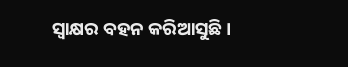ସ୍ୱାକ୍ଷର ବହନ କରିଆସୁଛି।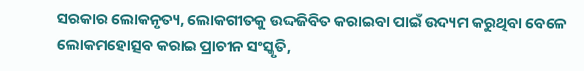ସରକାର ଲୋକନୃତ୍ୟ, ଲୋକଗୀତକୁ ଉଦ୍ଦଜିବିତ କରାଇବା ପାଇଁ ଉଦ୍ୟମ କରୁଥିବା ବେଳେ ଲୋକମହୋତ୍ସବ କରାଇ ପ୍ରାଚୀନ ସଂସ୍କୃତି,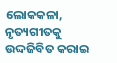ଲୋକକଳା, ନୃତ୍ୟଗୀତକୁ ଉଦ୍ଦଜିବିତ କରାଇ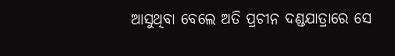ଆସୁଥିବା ବେଲେ ଅତି ପ୍ରଚୀନ ଦଣ୍ଡଯାତ୍ରାରେ ସେ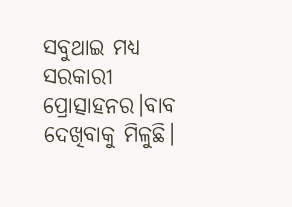ସବୁଥାଇ ମଧ୍ୟ ସରକାରୀ ପ୍ରୋତ୍ସାହନର।ବାବ ଦେଖିବାକୁ ମିଳୁଛି।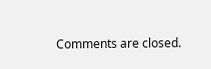Comments are closed.